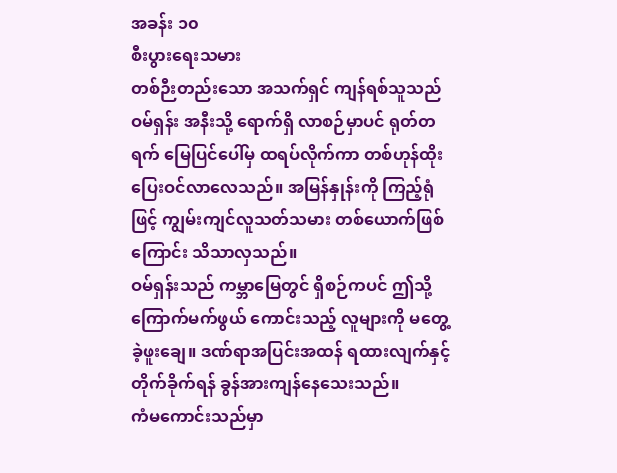အခန်း ၁၀
စီးပွားရေးသမား
တစ်ဉီးတည်းသော အသက်ရှင် ကျန်ရစ်သူသည် ဝမ်ရှန်း အနီးသို့ ရောက်ရှိ လာစဉ်မှာပင် ရုတ်တရက် မြေပြင်ပေါ်မှ ထရပ်လိုက်ကာ တစ်ဟုန်ထိုး ပြေးဝင်လာလေသည်။ အမြန်နှုန်းကို ကြည့်ရုံဖြင့် ကျွမ်းကျင်လူသတ်သမား တစ်ယောက်ဖြစ်ကြောင်း သိသာလှသည်။
ဝမ်ရှန်းသည် ကမ္ဘာမြေတွင် ရှိစဉ်ကပင် ဤသို့ ကြောက်မက်ဖွယ် ကောင်းသည့် လူများကို မတွေ့ခဲ့ဖူးချေ။ ဒဏ်ရာအပြင်းအထန် ရထားလျက်နှင့် တိုက်ခိုက်ရန် ခွန်အားကျန်နေသေးသည်။
ကံမကောင်းသည်မှာ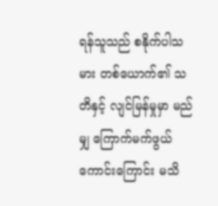ရန်သူသည် စနိုက်ပါသမား တစ်ယောက်၏ သတိနှင့် လျင်မြန်မှုမှာ မည်မျှ ကြောက်မက်ဖွယ် ကောင်းကြောင်း မသိ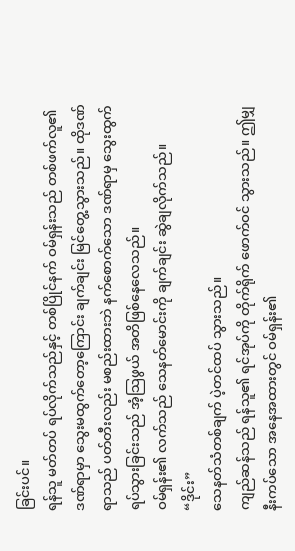ခြင်းပင်။
ရန်သူ မတ်တပ် ရပ်လိုက်သည်နှင့် တစ်ပြိုင်နက် ဝမ်ရှန်းသည် တစ်ဖက်လူ၏ ဒဏ်ရာမှာ သွေးမထွက်တော့ကြောင်း ချက်ချင်း မြင်တွေ့သွားသည်။ ထိုဒဏ်ရာသည် ပတ်တီးလည်း မစည်းထားဘဲ နက်စောက်သော ဒဏ်ရာမှ သွေးထွက် ရပ်သွားခြင်းသည် အံ့သြဖွယ် အတိဖြစ်နေလေသည်။
ဝမ်ရှန်း၏ လက်သည် သေနတ်မောင်းကို ချက်ချင်း ဆွဲချလိုက်သည်။
“ဒိုင်း”
သေနတ်သံတစ်ချက် ပဲ့တင်ထပ် သွားသည်။
ကျည်ဆန်သည် ရန်သူ၏ ရင်အုပ်ကို တိုက်ရိုက် ဖောက်ဝင် သွားသည်။ ဤမျှ နီးကပ်သော အနေအထားတွင် ဝမ်ရှန်း၏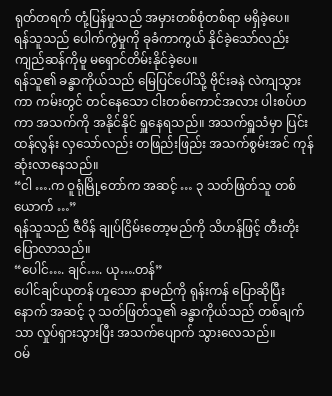ရုတ်တရက် တုံ့ပြန်မှုသည် အမှားတစ်စုံတစ်ရာ မရှိခဲ့ပေ။
ရန်သူသည် ပေါက်ကွဲမှုကို ခုခံကာကွယ် နိုင်ခဲ့သော်လည်း ကျည်ဆန်ကိုမူ မရှောင်တိမ်းနိုင်ခဲ့ပေ။
ရန်သူ၏ ခန္ဓာကိုယ်သည် မြေပြင်ပေါ်သို့ ဗိုင်းခနဲ လဲကျသွားကာ ကမ်းတွင် တင်နေသော ငါးတစ်ကောင်အလား ပါးစပ်ဟကာ အသက်ကို အနိုင်နိုင် ရှူနေရသည်။ အသက်ရှူသံမှာ ပြင်းထန်လွန်း လှသော်လည်း တဖြည်းဖြည်း အသက်စွမ်းအင် ကုန်ဆုံးလာနေသည်။
“ငါ ….က ဝူရုံမြို့တော်က အဆင့် … ၃ သတ်ဖြတ်သူ တစ်ယောက် …”
ရန်သူသည် ဇီဝိန် ချုပ်ငြိမ်းတော့မည်ကို သိဟန်ဖြင့် တီးတိုးပြောလာသည်။
“ပေါင်…. ချင်…. ယု….တန်”
ပေါင်ချင်ယုတန် ဟူသော နာမည်ကို ရုန်းကန် ပြောဆိုပြီးနောက် အဆင့် ၃ သတ်ဖြတ်သူ၏ ခန္ဓာကိုယ်သည် တစ်ချက်သာ လှုပ်ရှားသွားပြီး အသက်ပျောက် သွားလေသည်။
ဝမ်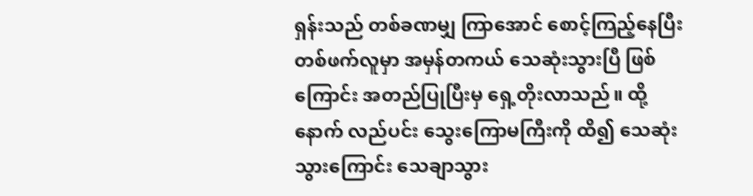ရှန်းသည် တစ်ခဏမျှ ကြာအောင် စောင့်ကြည့်နေပြီး တစ်ဖက်လူမှာ အမှန်တကယ် သေဆုံးသွားပြီ ဖြစ်ကြောင်း အတည်ပြုပြီးမှ ရှေ့တိုးလာသည်။ ထို့နောက် လည်ပင်း သွေးကြောမကြီးကို ထိ၍ သေဆုံးသွားကြောင်း သေချာသွား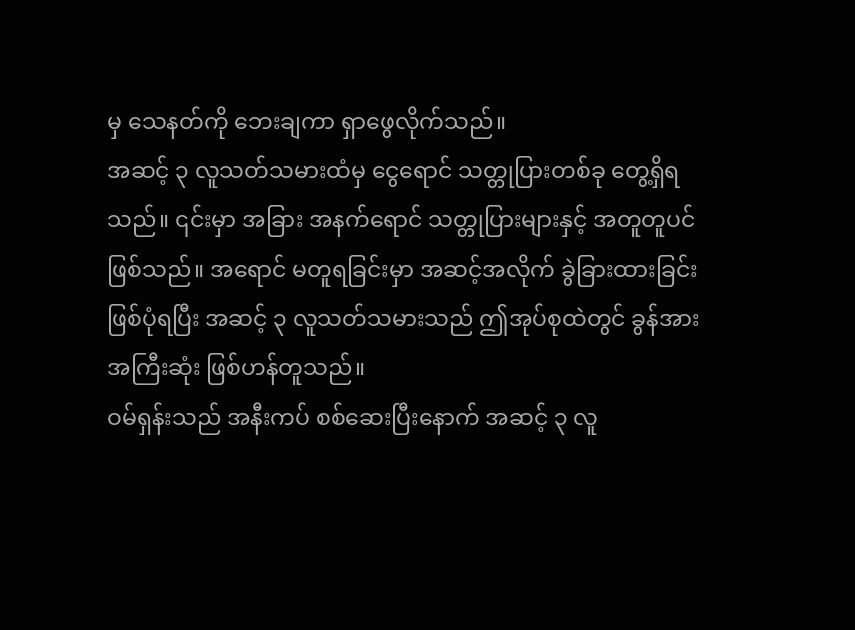မှ သေနတ်ကို ဘေးချကာ ရှာဖွေလိုက်သည်။
အဆင့် ၃ လူသတ်သမားထံမှ ငွေရောင် သတ္တုပြားတစ်ခု တွေ့ရှိရသည်။ ၎င်းမှာ အခြား အနက်ရောင် သတ္တုပြားများနှင့် အတူတူပင် ဖြစ်သည်။ အရောင် မတူရခြင်းမှာ အဆင့်အလိုက် ခွဲခြားထားခြင်း ဖြစ်ပုံရပြီး အဆင့် ၃ လူသတ်သမားသည် ဤအုပ်စုထဲတွင် ခွန်အားအကြီးဆုံး ဖြစ်ဟန်တူသည်။
ဝမ်ရှန်းသည် အနီးကပ် စစ်ဆေးပြီးနောက် အဆင့် ၃ လူ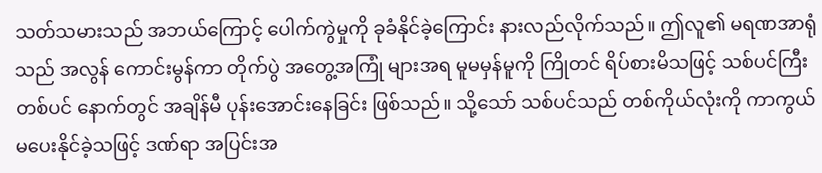သတ်သမားသည် အဘယ်ကြောင့် ပေါက်ကွဲမှုကို ခုခံနိုင်ခဲ့ကြောင်း နားလည်လိုက်သည်။ ဤလူ၏ မရဏအာရုံသည် အလွန် ကောင်းမွန်ကာ တိုက်ပွဲ အတွေ့အကြုံ များအရ မူမမှန်မူကို ကြိုတင် ရိပ်စားမိသဖြင့် သစ်ပင်ကြီးတစ်ပင် နောက်တွင် အချိန်မီ ပုန်းအောင်းနေခြင်း ဖြစ်သည်။ သို့သော် သစ်ပင်သည် တစ်ကိုယ်လုံးကို ကာကွယ် မပေးနိုင်ခဲ့သဖြင့် ဒဏ်ရာ အပြင်းအ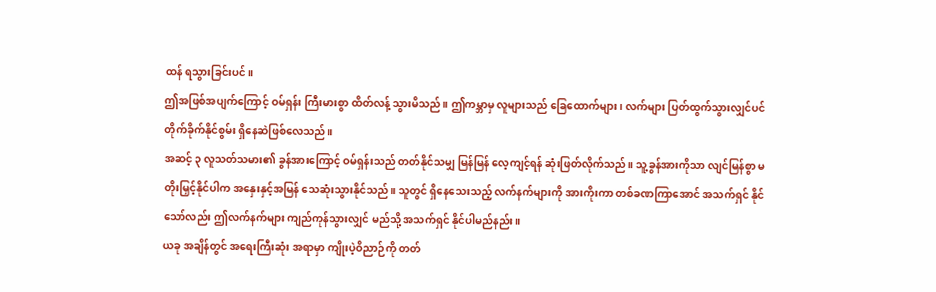ထန် ရသွားခြင်းပင်။
ဤအဖြစ်အပျက်ကြောင့် ဝမ်ရှန်း ကြီးမားစွာ ထိတ်လန့် သွားမိသည်။ ဤကမ္ဘာမှ လူများသည် ခြေထောက်များ၊ လက်များ ပြတ်ထွက်သွားလျှင်ပင် တိုက်ခိုက်နိုင်စွမ်း ရှိနေဆဲဖြစ်လေသည်။
အဆင့် ၃ လူသတ်သမား၏ ခွန်အားကြောင့် ဝမ်ရှန်းသည် တတ်နိုင်သမျှ မြန်မြန် လေ့ကျင့်ရန် ဆုံးဖြတ်လိုက်သည်။ သူ့ခွန်အားကိုသာ လျင်မြန်စွာ မတိုးမြှင့်နိုင်ပါက အနှေးနှင့်အမြန် သေဆုံးသွားနိုင်သည်။ သူတွင် ရှိနေသေးသည့် လက်နက်များကို အားကိုးကာ တစ်ခဏကြာအောင် အသက်ရှင် နိုင်သော်လည်း ဤလက်နက်များ ကျည်ကုန်သွားလျှင် မည်သို့ အသက်ရှင် နိုင်ပါမည်နည်း။
ယခု အချိန်တွင် အရေးကြီးဆုံး အရာမှာ ကျိုးပဲ့ဝိညာဉ်ကို တတ်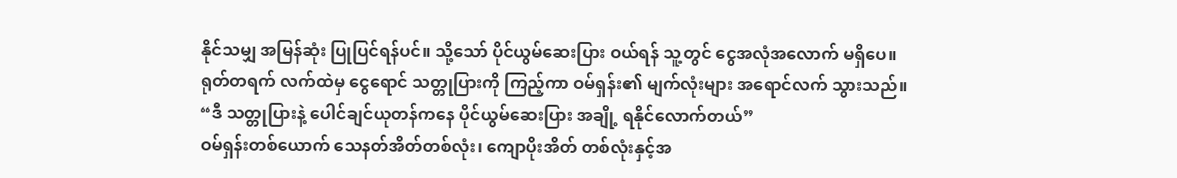နိုင်သမျှ အမြန်ဆုံး ပြုပြင်ရန်ပင်။ သို့သော် ပိုင်ယွမ်ဆေးပြား ဝယ်ရန် သူ့တွင် ငွေအလုံအလောက် မရှိပေ။
ရုတ်တရက် လက်ထဲမှ ငွေရောင် သတ္တုပြားကို ကြည့်ကာ ဝမ်ရှန်း၏ မျက်လုံးများ အရောင်လက် သွားသည်။
“ဒီ သတ္တုပြားနဲ့ ပေါင်ချင်ယုတန်ကနေ ပိုင်ယွမ်ဆေးပြား အချို့ ရနိုင်လောက်တယ်”
ဝမ်ရှန်းတစ်ယောက် သေနတ်အိတ်တစ်လုံး၊ ကျောပိုးအိတ် တစ်လုံးနှင့်အ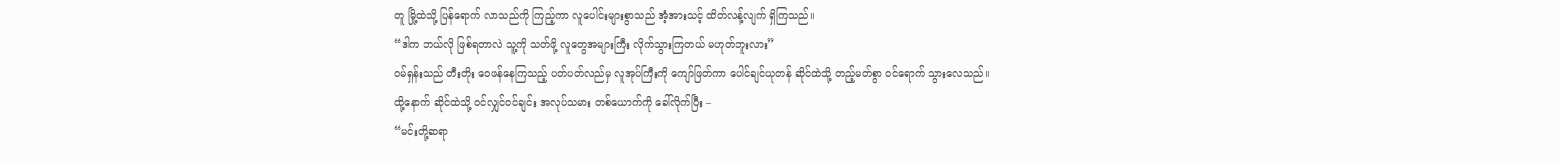တူ မြို့ထဲသို့ ပြန်ရောက် လာသည်ကို ကြည့်ကာ လူပေါင်းများစွာသည် အံ့အားသင့် ထိတ်လန့်လျက် ရှိကြသည်။
“ဒါက ဘယ်လို ဖြစ်ရတာလဲ သူ့ကို သတ်ဖို့ လူတွေအများကြီး လိုက်သွားကြတယ် မဟုတ်ဘူးလား”
ဝမ်ရှန်းသည် တီးတိုး ဝေဖန်နေကြသည့် ပတ်ပတ်လည်မှ လူအုပ်ကြီးကို ကျော်ဖြတ်ကာ ပေါင်ချင်ယုတန် ဆိုင်ထဲသို့ တည့်မတ်စွာ ဝင်ရောက် သွားလေသည်။
ထို့နောက် ဆိုင်ထဲသို့ ဝင်လျှင်ဝင်ချင်း အလုပ်သမား တစ်ယောက်ကို ခေါ်လိုက်ပြီး –
“မင်းတို့ဆရာ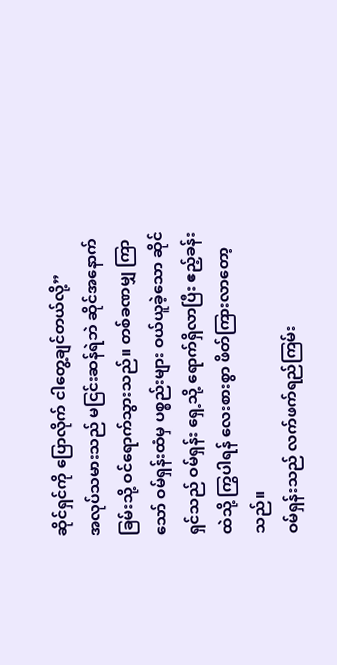ဆိုင်ရှင်ကို ပြောလိုက် ငါတွေ့ချင်တယ်လို့”
အလုပ်သမားသည် မငြင်းဆန်ရဲဘဲ ဆိုင်အနောက်ခြမ်းသို့ ဝင်ရောက်သွားသည်။ တစ်ခဏမျှ ကြာသော် ဝမ်ရှန်းထံမှ ပစ္စည်းများ ဝယ်ယူခဲ့သော ဆိုင်ရှင်သည် ဝမ်ရှန်း ရှေ့သို့ ရောက်ရှိလာပြီး ဧည့်ခန်းထဲသို့ ကြွပါရန် လေးစားစွာ ဖိတ်ကြားလာတော့သည်။
ဝမ်ရှန်းသည် လက်ဖက်ရည်ကြမ်း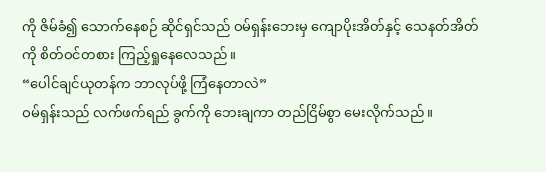ကို ဇိမ်ခံ၍ သောက်နေစဉ် ဆိုင်ရှင်သည် ဝမ်ရှန်းဘေးမှ ကျောပိုးအိတ်နှင့် သေနတ်အိတ်ကို စိတ်ဝင်တစား ကြည့်ရှုနေလေသည်။
“ပေါင်ချင်ယုတန်က ဘာလုပ်ဖို့ ကြံနေတာလဲ”
ဝမ်ရှန်းသည် လက်ဖက်ရည် ခွက်ကို ဘေးချကာ တည်ငြိမ်စွာ မေးလိုက်သည်။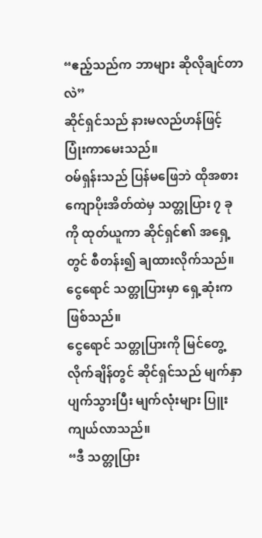“ဧည့်သည်က ဘာများ ဆိုလိုချင်တာလဲ”
ဆိုင်ရှင်သည် နားမလည်ဟန်ဖြင့် ပြုံးကာမေးသည်။
ဝမ်ရှန်းသည် ပြန်မဖြေဘဲ ထိုအစား ကျောပိုးအိတ်ထဲမှ သတ္တုပြား ၇ ခုကို ထုတ်ယူကာ ဆိုင်ရှင်၏ အရှေ့တွင် စီတန်း၍ ချထားလိုက်သည်။ ငွေရောင် သတ္တုပြားမှာ ရှေ့ဆုံးက ဖြစ်သည်။
ငွေရောင် သတ္တုပြားကို မြင်တွေ့လိုက်ချိန်တွင် ဆိုင်ရှင်သည် မျက်နှာပျက်သွားပြီး မျက်လုံးများ ပြူးကျယ်လာသည်။
“ဒီ သတ္တုပြား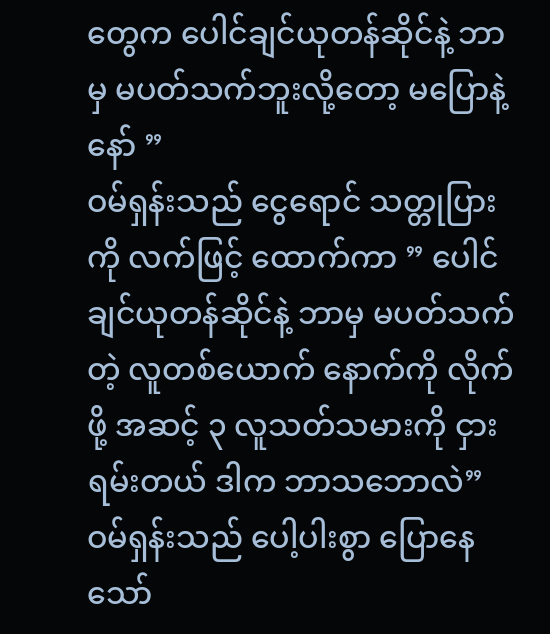တွေက ပေါင်ချင်ယုတန်ဆိုင်နဲ့ ဘာမှ မပတ်သက်ဘူးလို့တော့ မပြောနဲ့နော် ”
ဝမ်ရှန်းသည် ငွေရောင် သတ္တုပြားကို လက်ဖြင့် ထောက်ကာ ” ပေါင်ချင်ယုတန်ဆိုင်နဲ့ ဘာမှ မပတ်သက်တဲ့ လူတစ်ယောက် နောက်ကို လိုက်ဖို့ အဆင့် ၃ လူသတ်သမားကို ငှားရမ်းတယ် ဒါက ဘာသဘောလဲ”
ဝမ်ရှန်းသည် ပေါ့ပါးစွာ ပြောနေသော်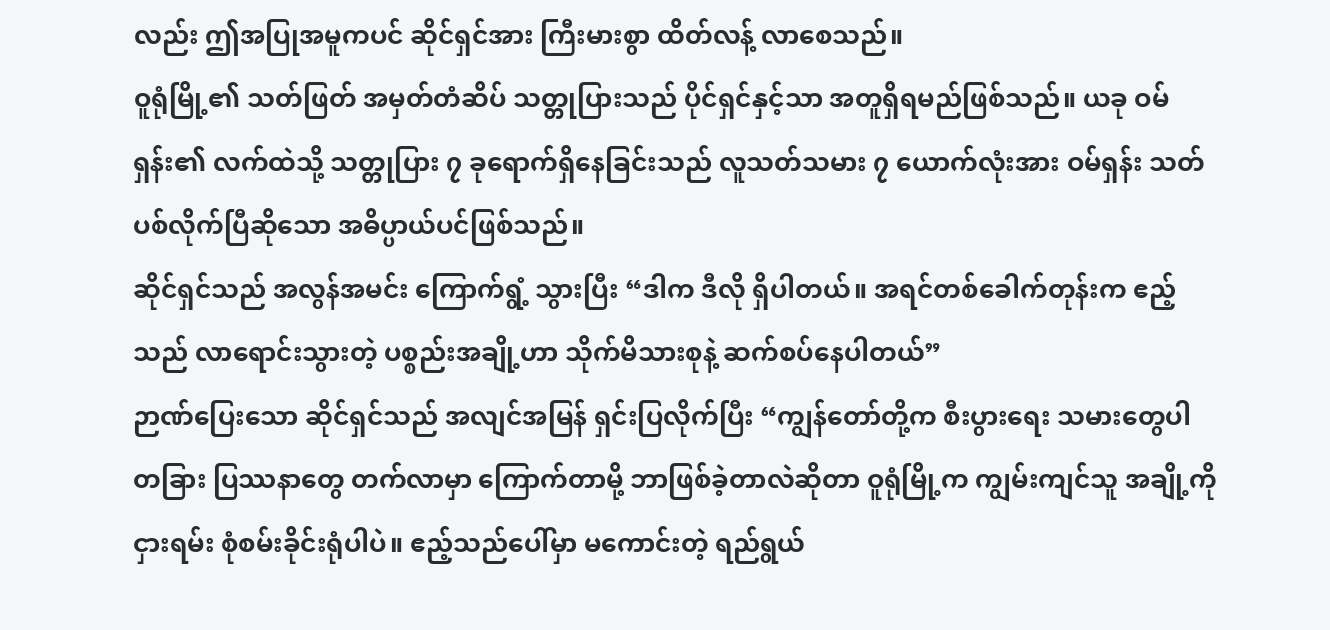လည်း ဤအပြုအမူကပင် ဆိုင်ရှင်အား ကြီးမားစွာ ထိတ်လန့် လာစေသည်။
ဝူရုံမြို့၏ သတ်ဖြတ် အမှတ်တံဆိပ် သတ္တုပြားသည် ပိုင်ရှင်နှင့်သာ အတူရှိရမည်ဖြစ်သည်။ ယခု ဝမ်ရှန်း၏ လက်ထဲသို့ သတ္တုပြား ၇ ခုရောက်ရှိနေခြင်းသည် လူသတ်သမား ၇ ယောက်လုံးအား ဝမ်ရှန်း သတ်ပစ်လိုက်ပြီဆိုသော အဓိပ္ပာယ်ပင်ဖြစ်သည်။
ဆိုင်ရှင်သည် အလွန်အမင်း ကြောက်ရွံ့ သွားပြီး “ဒါက ဒီလို ရှိပါတယ်။ အရင်တစ်ခေါက်တုန်းက ဧည့်သည် လာရောင်းသွားတဲ့ ပစ္စည်းအချို့ဟာ သိုက်မိသားစုနဲ့ ဆက်စပ်နေပါတယ်”
ဉာဏ်ပြေးသော ဆိုင်ရှင်သည် အလျင်အမြန် ရှင်းပြလိုက်ပြီး “ကျွန်တော်တို့က စီးပွားရေး သမားတွေပါ တခြား ပြဿနာတွေ တက်လာမှာ ကြောက်တာမို့ ဘာဖြစ်ခဲ့တာလဲဆိုတာ ဝူရုံမြို့က ကျွမ်းကျင်သူ အချို့ကို ငှားရမ်း စုံစမ်းခိုင်းရုံပါပဲ။ ဧည့်သည်ပေါ်မှာ မကောင်းတဲ့ ရည်ရွယ်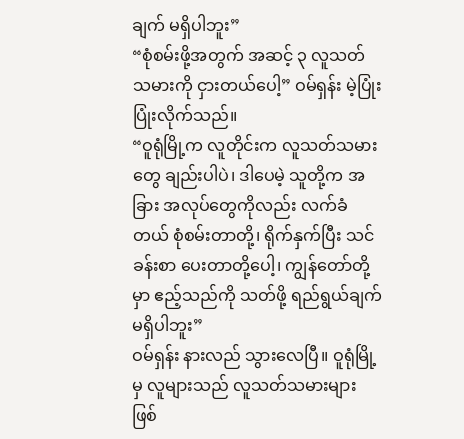ချက် မရှိပါဘူး”
“စုံစမ်းဖို့အတွက် အဆင့် ၃ လူသတ်သမားကို ငှားတယ်ပေါ့” ဝမ်ရှန်း မဲ့ပြုံးပြုံးလိုက်သည်။
“ဝူရုံမြို့က လူတိုင်းက လူသတ်သမားတွေ ချည်းပါပဲ၊ ဒါပေမဲ့ သူတို့က အခြား အလုပ်တွေကိုလည်း လက်ခံတယ် စုံစမ်းတာတို့၊ ရိုက်နှက်ပြီး သင်ခန်းစာ ပေးတာတို့ပေါ့၊ ကျွန်တော်တို့မှာ ဧည့်သည်ကို သတ်ဖို့ ရည်ရွယ်ချက် မရှိပါဘူး”
ဝမ်ရှန်း နားလည် သွားလေပြီ။ ဝူရုံမြို့မှ လူများသည် လူသတ်သမားများ ဖြစ်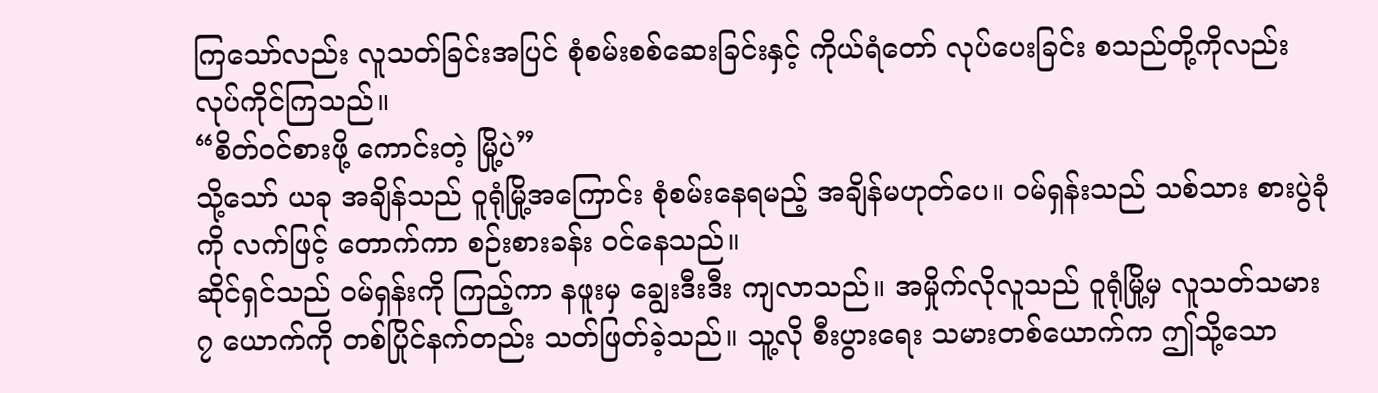ကြသော်လည်း လူသတ်ခြင်းအပြင် စုံစမ်းစစ်ဆေးခြင်းနှင့် ကိုယ်ရံတော် လုပ်ပေးခြင်း စသည်တို့ကိုလည်း လုပ်ကိုင်ကြသည်။
“စိတ်ဝင်စားဖို့ ကောင်းတဲ့ မြို့ပဲ”
သို့သော် ယခု အချိန်သည် ဝူရုံမြို့အကြောင်း စုံစမ်းနေရမည့် အချိန်မဟုတ်ပေ။ ဝမ်ရှန်းသည် သစ်သား စားပွဲခုံကို လက်ဖြင့် တောက်ကာ စဉ်းစားခန်း ဝင်နေသည်။
ဆိုင်ရှင်သည် ဝမ်ရှန်းကို ကြည့်ကာ နဖူးမှ ချွေးဒီးဒီး ကျလာသည်။ အမှိုက်လိုလူသည် ဝူရုံမြို့မှ လူသတ်သမား ၇ ယောက်ကို တစ်ပြိုင်နက်တည်း သတ်ဖြတ်ခဲ့သည်။ သူ့လို စီးပွားရေး သမားတစ်ယောက်က ဤသို့သော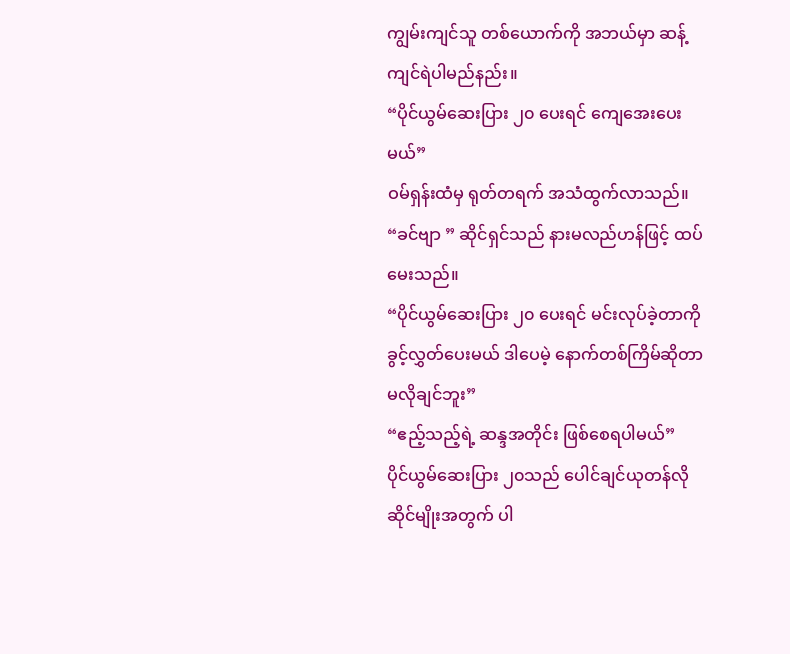ကျွမ်းကျင်သူ တစ်ယောက်ကို အဘယ်မှာ ဆန့်ကျင်ရဲပါမည်နည်း။
“ပိုင်ယွမ်ဆေးပြား ၂၀ ပေးရင် ကျေအေးပေးမယ်”
ဝမ်ရှန်းထံမှ ရုတ်တရက် အသံထွက်လာသည်။
“ခင်ဗျာ ” ဆိုင်ရှင်သည် နားမလည်ဟန်ဖြင့် ထပ်မေးသည်။
“ပိုင်ယွမ်ဆေးပြား ၂၀ ပေးရင် မင်းလုပ်ခဲ့တာကို ခွင့်လွှတ်ပေးမယ် ဒါပေမဲ့ နောက်တစ်ကြိမ်ဆိုတာ မလိုချင်ဘူး”
“ဧည့်သည့်ရဲ့ ဆန္ဒအတိုင်း ဖြစ်စေရပါမယ်”
ပိုင်ယွမ်ဆေးပြား ၂၀သည် ပေါင်ချင်ယုတန်လို ဆိုင်မျိုးအတွက် ပါ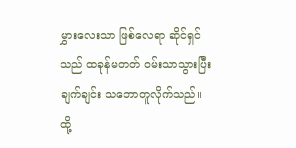မွှားလေးသာ ဖြစ်လေရာ ဆိုင်ရှင်သည် ထခုန်မတတ် ဝမ်းသာသွားပြီး ချက်ချင်း သဘောတူလိုက်သည်။
ထို့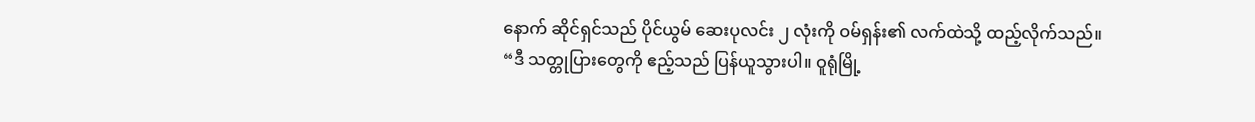နောက် ဆိုင်ရှင်သည် ပိုင်ယွမ် ဆေးပုလင်း ၂ လုံးကို ဝမ်ရှန်း၏ လက်ထဲသို့ ထည့်လိုက်သည်။
“ဒီ သတ္တုပြားတွေကို ဧည့်သည် ပြန်ယူသွားပါ။ ဝူရုံမြို့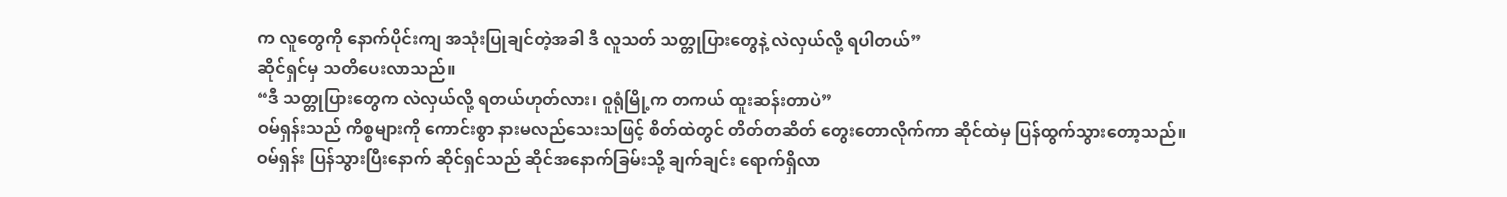က လူတွေကို နောက်ပိုင်းကျ အသုံးပြုချင်တဲ့အခါ ဒီ လူသတ် သတ္တုပြားတွေနဲ့ လဲလှယ်လို့ ရပါတယ်”
ဆိုင်ရှင်မှ သတိပေးလာသည်။
“ဒီ သတ္တုပြားတွေက လဲလှယ်လို့ ရတယ်ဟုတ်လား၊ ဝူရုံမြို့က တကယ် ထူးဆန်းတာပဲ”
ဝမ်ရှန်းသည် ကိစ္စများကို ကောင်းစွာ နားမလည်သေးသဖြင့် စိတ်ထဲတွင် တိတ်တဆိတ် တွေးတောလိုက်ကာ ဆိုင်ထဲမှ ပြန်ထွက်သွားတော့သည်။
ဝမ်ရှန်း ပြန်သွားပြီးနောက် ဆိုင်ရှင်သည် ဆိုင်အနောက်ခြမ်းသို့ ချက်ချင်း ရောက်ရှိလာ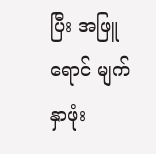ပြီး အဖြူရောင် မျက်နှာဖုံး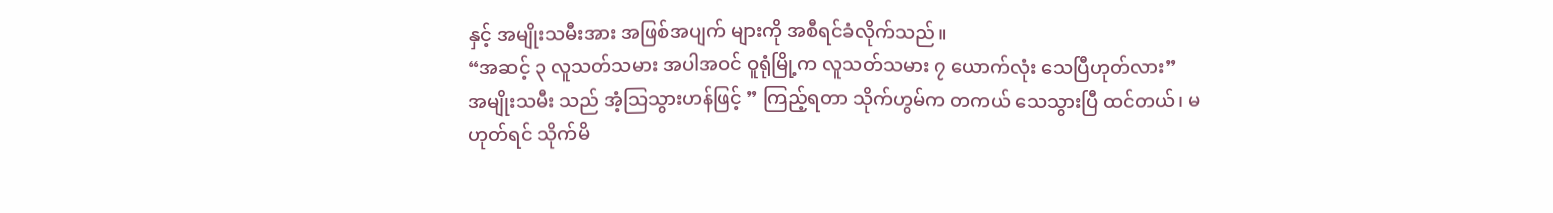နှင့် အမျိုးသမီးအား အဖြစ်အပျက် များကို အစီရင်ခံလိုက်သည်။
“အဆင့် ၃ လူသတ်သမား အပါအဝင် ဝူရုံမြို့က လူသတ်သမား ၇ ယောက်လုံး သေပြီဟုတ်လား”
အမျိုးသမီး သည် အံ့သြသွားဟန်ဖြင့် ” ကြည့်ရတာ သိုက်ဟွမ်က တကယ် သေသွားပြီ ထင်တယ်၊ မဟုတ်ရင် သိုက်မိ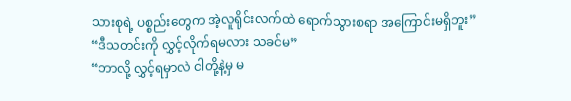သားစုရဲ့ ပစ္စည်းတွေက အဲ့လူရိုင်းလက်ထဲ ရောက်သွားစရာ အကြောင်းမရှိဘူး”
“ဒီသတင်းကို လွှင့်လိုက်ရမလား သခင်မ”
“ဘာလို့ လွှင့်ရမှာလဲ ငါတို့နဲ့မှ မ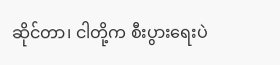ဆိုင်တာ၊ ငါတို့က စီးပွားရေးပဲ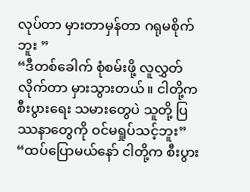လုပ်တာ မှားတာမှန်တာ ဂရုမစိုက်ဘူး ”
“ဒီတစ်ခေါက် စုံစမ်းဖို့ လူလွှတ်လိုက်တာ မှားသွားတယ်။ ငါတို့က စီးပွားရေး သမားတွေပဲ သူတို့ ပြဿနာတွေကို ဝင်မရှုပ်သင့်ဘူး”
“ထပ်ပြောမယ်နော် ငါတို့က စီးပွား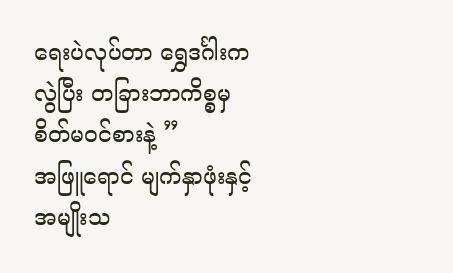ရေးပဲလုပ်တာ ရွှေဒင်္ဂါးကလွဲပြီး တခြားဘာကိစ္စမှ စိတ်မဝင်စားနဲ့ ”
အဖြူရောင် မျက်နှာဖုံးနှင့် အမျိုးသ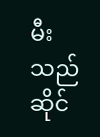မီးသည် ဆိုင်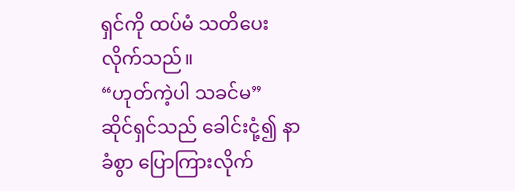ရှင်ကို ထပ်မံ သတိပေးလိုက်သည်။
“ဟုတ်ကဲ့ပါ သခင်မ”
ဆိုင်ရှင်သည် ခေါင်းငုံ့၍ နာခံစွာ ပြောကြားလိုက်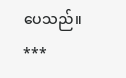ပေသည်။
***